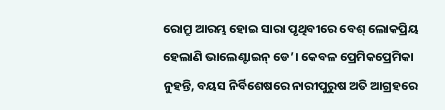ରୋମ୍ରୁ ଆରମ୍ଭ ହୋଇ ସାରା ପୃଥିବୀରେ ବେଶ୍ ଲୋକପ୍ରିୟ ହେଲାଣି ଭାଲେଣ୍ଟାଇନ୍ ଡେ’। କେବଳ ପ୍ରେମିକପ୍ରେମିକା ନୁହନ୍ତି, ବୟସ ନିର୍ବିଶେଷରେ ନାରୀପୁରୁଷ ଅତି ଆଗ୍ରହରେ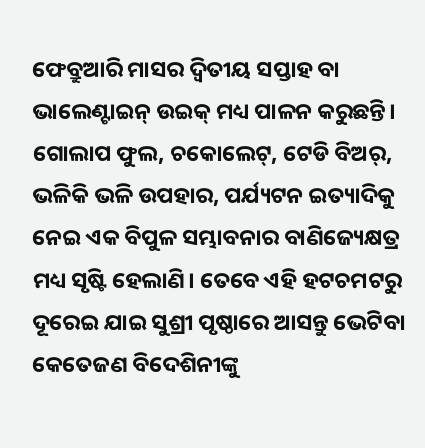ଫେବ୍ରୁଆରି ମାସର ଦ୍ବିତୀୟ ସପ୍ତାହ ବା ଭାଲେଣ୍ଟାଇନ୍ ଉଇକ୍ ମଧ୍ୟ ପାଳନ କରୁଛନ୍ତି। ଗୋଲାପ ଫୁଲ, ଚକୋଲେଟ୍, ଟେଡି ବିଅର୍, ଭଳିକି ଭଳି ଉପହାର, ପର୍ଯ୍ୟଟନ ଇତ୍ୟାଦିକୁ ନେଇ ଏକ ବିପୁଳ ସମ୍ଭାବନାର ବାଣିଜ୍ୟେକ୍ଷତ୍ର ମଧ୍ୟ ସୃଷ୍ଟି ହେଲାଣି। ତେବେ ଏହି ହଟଚମଟରୁ ଦୂରେଇ ଯାଇ ସୁଶ୍ରୀ ପୃଷ୍ଠାରେ ଆସନ୍ତୁ ଭେଟିବା କେତେଜଣ ବିଦେଶିନୀଙ୍କୁ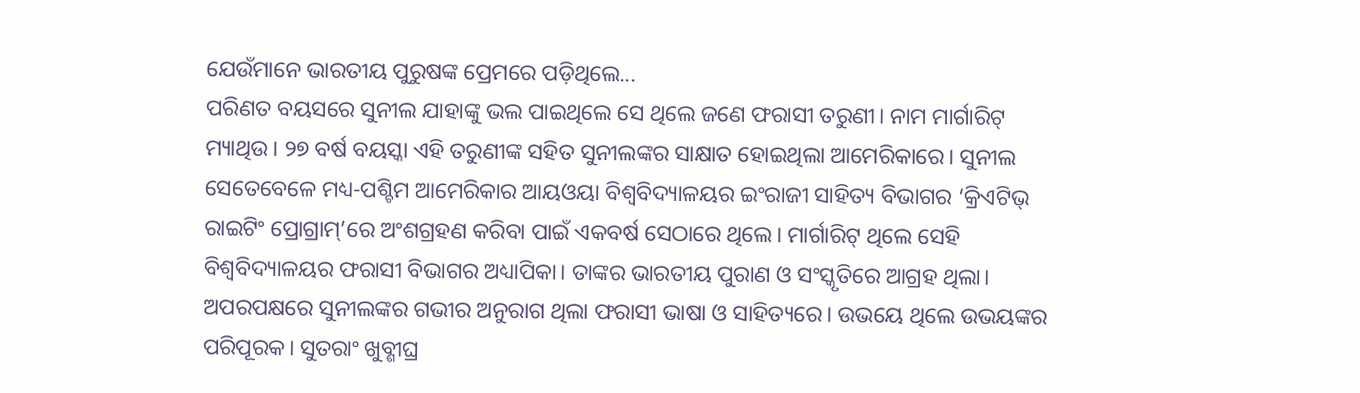ଯେଉଁମାନେ ଭାରତୀୟ ପୁରୁଷଙ୍କ ପ୍ରେମରେ ପଡ଼ିଥିଲେ...
ପରିଣତ ବୟସରେ ସୁନୀଲ ଯାହାଙ୍କୁ ଭଲ ପାଇଥିଲେ ସେ ଥିଲେ ଜଣେ ଫରାସୀ ତରୁଣୀ। ନାମ ମାର୍ଗାରିଟ୍ ମ୍ୟାଥିଉ। ୨୭ ବର୍ଷ ବୟସ୍କା ଏହି ତରୁଣୀଙ୍କ ସହିତ ସୁନୀଲଙ୍କର ସାକ୍ଷାତ ହୋଇଥିଲା ଆମେରିକାରେ। ସୁନୀଲ ସେତେବେଳେ ମଧ୍ୟ-ପଶ୍ଚିମ ଆମେରିକାର ଆୟଓୟା ବିଶ୍ବବିଦ୍ୟାଳୟର ଇଂରାଜୀ ସାହିତ୍ୟ ବିଭାଗର ‘କ୍ରିଏଟିଭ୍ ରାଇଟିଂ ପ୍ରୋଗ୍ରାମ୍’ରେ ଅଂଶଗ୍ରହଣ କରିବା ପାଇଁ ଏକବର୍ଷ ସେଠାରେ ଥିଲେ। ମାର୍ଗାରିଟ୍ ଥିଲେ ସେହି ବିଶ୍ବବିଦ୍ୟାଳୟର ଫରାସୀ ବିଭାଗର ଅଧ୍ୟାପିକା। ତାଙ୍କର ଭାରତୀୟ ପୁରାଣ ଓ ସଂସ୍କୃତିରେ ଆଗ୍ରହ ଥିଲା। ଅପରପକ୍ଷରେ ସୁନୀଲଙ୍କର ଗଭୀର ଅନୁରାଗ ଥିଲା ଫରାସୀ ଭାଷା ଓ ସାହିତ୍ୟରେ। ଉଭୟେ ଥିଲେ ଉଭୟଙ୍କର ପରିପୂରକ। ସୁତରାଂ ଖୁବ୍ଶୀଘ୍ର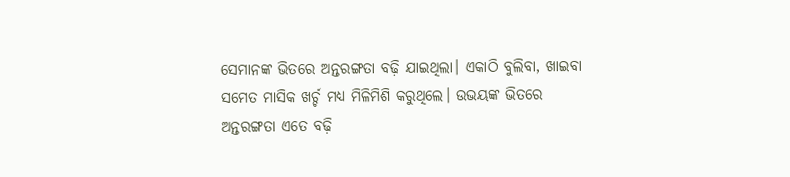ସେମାନଙ୍କ ଭିତରେ ଅନ୍ତରଙ୍ଗତା ବଢ଼ି ଯାଇଥିଲା। ଏକାଠି ବୁଲିବା, ଖାଇବା ସମେତ ମାସିକ ଖର୍ଚ୍ଚ ମଧ୍ୟ ମିଳିମିଶି କରୁଥିଲେ। ଉଭୟଙ୍କ ଭିତରେ ଅନ୍ତରଙ୍ଗତା ଏତେ ବଢ଼ି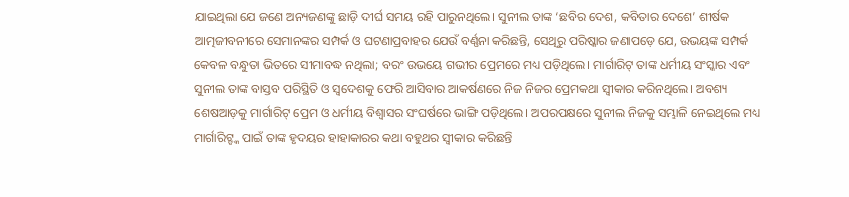ଯାଇଥିଲା ଯେ ଜଣେ ଅନ୍ୟଜଣଙ୍କୁ ଛାଡ଼ି ଦୀର୍ଘ ସମୟ ରହି ପାରୁନଥିଲେ। ସୁନୀଲ ତାଙ୍କ ‘ଛବିର ଦେଶ, କବିତାର ଦେଶେ’ ଶୀର୍ଷକ ଆତ୍ମଜୀବନୀରେ ସେମାନଙ୍କର ସମ୍ପର୍କ ଓ ଘଟଣାପ୍ରବାହର ଯେଉଁ ବର୍ଣ୍ଣନା କରିଛନ୍ତି, ସେଥିରୁ ପରିଷ୍କାର ଜଣାପଡ଼େ ଯେ, ଉଭୟଙ୍କ ସମ୍ପର୍କ କେବଳ ବନ୍ଧୁତା ଭିତରେ ସୀମାବଦ୍ଧ ନଥିଲା; ବରଂ ଉଭୟେ ଗଭୀର ପ୍ରେମରେ ମଧ୍ୟ ପଡ଼ିଥିଲେ। ମାର୍ଗାରିଟ୍ ତାଙ୍କ ଧର୍ମୀୟ ସଂସ୍କାର ଏବଂ ସୁନୀଲ ତାଙ୍କ ବାସ୍ତବ ପରିସ୍ଥିତି ଓ ସ୍ବଦେଶକୁ ଫେରି ଆସିବାର ଆକର୍ଷଣରେ ନିଜ ନିଜର ପ୍ରେମକଥା ସ୍ବୀକାର କରିନଥିଲେ। ଅବଶ୍ୟ ଶେଷଆଡ଼କୁ ମାର୍ଗାରିଟ୍ ପ୍ରେମ ଓ ଧର୍ମୀୟ ବିଶ୍ବାସର ସଂଘର୍ଷରେ ଭାଙ୍ଗି ପଡ଼ିଥିଲେ। ଅପରପକ୍ଷରେ ସୁନୀଲ ନିଜକୁ ସମ୍ଭାଳି ନେଇଥିଲେ ମଧ୍ୟ ମାର୍ଗାରିଟ୍ଙ୍କ ପାଇଁ ତାଙ୍କ ହୃଦୟର ହାହାକାରର କଥା ବହୁଥର ସ୍ବୀକାର କରିଛନ୍ତି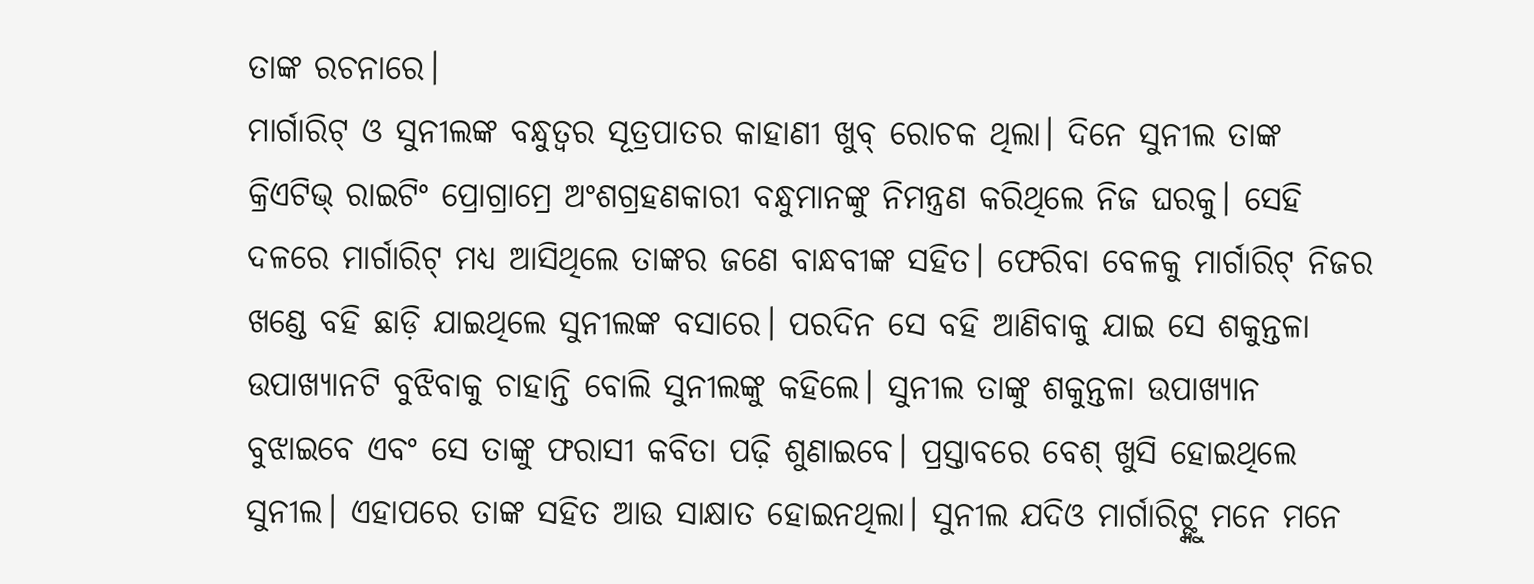ତାଙ୍କ ରଚନାରେ।
ମାର୍ଗାରିଟ୍ ଓ ସୁନୀଲଙ୍କ ବନ୍ଧୁତ୍ବର ସୂତ୍ରପାତର କାହାଣୀ ଖୁବ୍ ରୋଚକ ଥିଲା। ଦିନେ ସୁନୀଲ ତାଙ୍କ କ୍ରିଏଟିଭ୍ ରାଇଟିଂ ପ୍ରୋଗ୍ରାମ୍ରେ ଅଂଶଗ୍ରହଣକାରୀ ବନ୍ଧୁମାନଙ୍କୁ ନିମନ୍ତ୍ରଣ କରିଥିଲେ ନିଜ ଘରକୁ। ସେହି ଦଳରେ ମାର୍ଗାରିଟ୍ ମଧ୍ୟ ଆସିଥିଲେ ତାଙ୍କର ଜଣେ ବାନ୍ଧବୀଙ୍କ ସହିତ। ଫେରିବା ବେଳକୁ ମାର୍ଗାରିଟ୍ ନିଜର ଖଣ୍ଡେ ବହି ଛାଡ଼ି ଯାଇଥିଲେ ସୁନୀଲଙ୍କ ବସାରେ। ପରଦିନ ସେ ବହି ଆଣିବାକୁ ଯାଇ ସେ ଶକୁନ୍ତଳା ଉପାଖ୍ୟାନଟି ବୁଝିବାକୁ ଚାହାନ୍ତି ବୋଲି ସୁନୀଲଙ୍କୁ କହିଲେ। ସୁନୀଲ ତାଙ୍କୁ ଶକୁନ୍ତଳା ଉପାଖ୍ୟାନ ବୁଝାଇବେ ଏବଂ ସେ ତାଙ୍କୁ ଫରାସୀ କବିତା ପଢ଼ି ଶୁଣାଇବେ। ପ୍ରସ୍ତାବରେ ବେଶ୍ ଖୁସି ହୋଇଥିଲେ ସୁନୀଲ। ଏହାପରେ ତାଙ୍କ ସହିତ ଆଉ ସାକ୍ଷାତ ହୋଇନଥିଲା। ସୁନୀଲ ଯଦିଓ ମାର୍ଗାରିଟ୍ଙ୍କୁ ମନେ ମନେ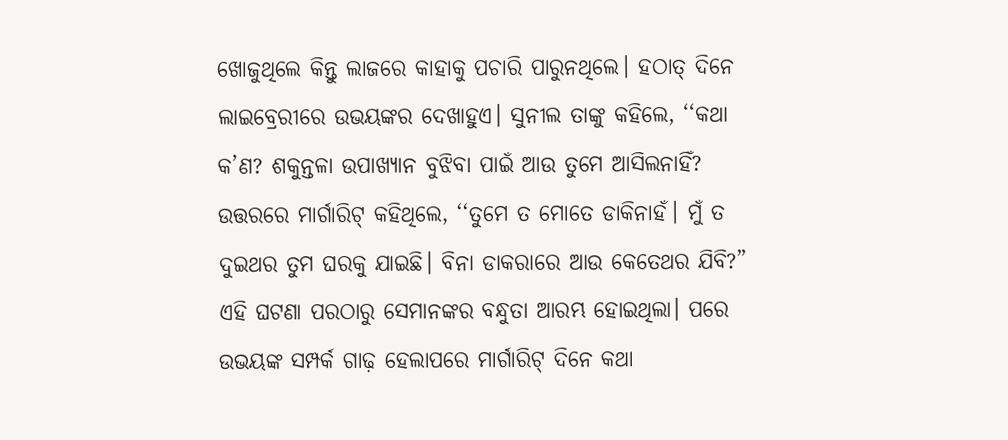ଖୋଜୁଥିଲେ କିନ୍ତୁ ଲାଜରେ କାହାକୁ ପଚାରି ପାରୁନଥିଲେ। ହଠାତ୍ ଦିନେ ଲାଇବ୍ରେରୀରେ ଉଭୟଙ୍କର ଦେଖାହୁଏ। ସୁନୀଲ ତାଙ୍କୁ କହିଲେ, ‘‘କଥା କ’ଣ? ଶକୁନ୍ତଳା ଉପାଖ୍ୟାନ ବୁଝିବା ପାଇଁ ଆଉ ତୁମେ ଆସିଲନାହିଁ? ଉତ୍ତରରେ ମାର୍ଗାରିଟ୍ କହିଥିଲେ, ‘‘ତୁମେ ତ ମୋତେ ଡାକିନାହଁ। ମୁଁ ତ ଦୁଇଥର ତୁମ ଘରକୁ ଯାଇଛି। ବିନା ଡାକରାରେ ଆଉ କେତେଥର ଯିବି?” ଏହି ଘଟଣା ପରଠାରୁ ସେମାନଙ୍କର ବନ୍ଧୁତା ଆରମ୍ଭ ହୋଇଥିଲା। ପରେ ଉଭୟଙ୍କ ସମ୍ପର୍କ ଗାଢ଼ ହେଲାପରେ ମାର୍ଗାରିଟ୍ ଦିନେ କଥା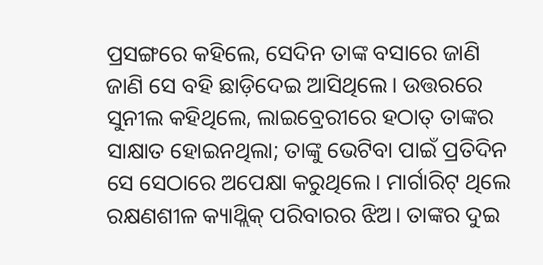ପ୍ରସଙ୍ଗରେ କହିଲେ, ସେଦିନ ତାଙ୍କ ବସାରେ ଜାଣି ଜାଣି ସେ ବହି ଛାଡ଼ିଦେଇ ଆସିଥିଲେ। ଉତ୍ତରରେ ସୁନୀଲ କହିଥିଲେ, ଲାଇବ୍ରେରୀରେ ହଠାତ୍ ତାଙ୍କର ସାକ୍ଷାତ ହୋଇନଥିଲା; ତାଙ୍କୁ ଭେଟିବା ପାଇଁ ପ୍ରତିଦିନ ସେ ସେଠାରେ ଅପେକ୍ଷା କରୁଥିଲେ। ମାର୍ଗାରିଟ୍ ଥିଲେ ରକ୍ଷଣଶୀଳ କ୍ୟାଥ୍ଲିକ୍ ପରିବାରର ଝିଅ। ତାଙ୍କର ଦୁଇ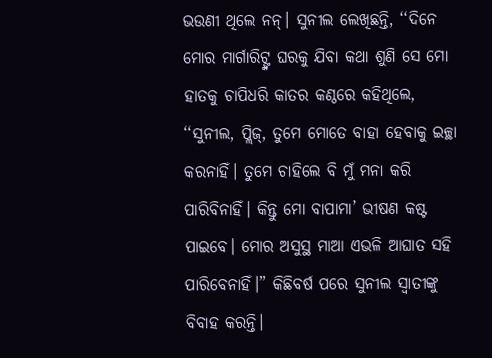ଭଉଣୀ ଥିଲେ ନନ୍। ସୁନୀଲ ଲେଖିଛନ୍ତି, ‘‘ଦିନେ ମୋର ମାର୍ଗାରିଟ୍ଙ୍କ ଘରକୁ ଯିବା କଥା ଶୁଣି ସେ ମୋ ହାତକୁ ଚାପିଧରି କାତର କଣ୍ଠରେ କହିଥିଲେ, ‘‘ସୁନୀଲ, ପ୍ଲିଜ୍, ତୁମେ ମୋତେ ବାହା ହେବାକୁ ଇଚ୍ଛା କରନାହିଁ। ତୁମେ ଚାହିଲେ ବି ମୁଁ ମନା କରି ପାରିବିନାହିଁ। କିନ୍ତୁ ମୋ ବାପାମା’ ଭୀଷଣ କଷ୍ଟ ପାଇବେ। ମୋର ଅସୁସ୍ଥ ମାଆ ଏଭଳି ଆଘାତ ସହି ପାରିବେନାହିଁ।” କିଛିବର୍ଷ ପରେ ସୁନୀଲ ସ୍ବାତୀଙ୍କୁ ବିବାହ କରନ୍ତି।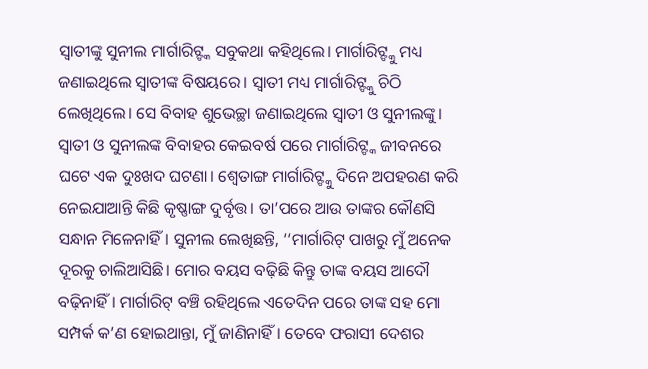ସ୍ବାତୀଙ୍କୁ ସୁନୀଲ ମାର୍ଗାରିଟ୍ଙ୍କ ସବୁକଥା କହିଥିଲେ। ମାର୍ଗାରିଟ୍ଙ୍କୁ ମଧ୍ୟ ଜଣାଇଥିଲେ ସ୍ବାତୀଙ୍କ ବିଷୟରେ। ସ୍ବାତୀ ମଧ୍ୟ ମାର୍ଗାରିଟ୍ଙ୍କୁ ଚିଠି ଲେଖିଥିଲେ। ସେ ବିବାହ ଶୁଭେଚ୍ଛା ଜଣାଇଥିଲେ ସ୍ବାତୀ ଓ ସୁନୀଲଙ୍କୁ।
ସ୍ବାତୀ ଓ ସୁନୀଲଙ୍କ ବିବାହର କେଇବର୍ଷ ପରେ ମାର୍ଗାରିଟ୍ଙ୍କ ଜୀବନରେ ଘଟେ ଏକ ଦୁଃଖଦ ଘଟଣା। ଶ୍ୱେତାଙ୍ଗ ମାର୍ଗାରିଟ୍ଙ୍କୁ ଦିନେ ଅପହରଣ କରି ନେଇଯାଆନ୍ତି କିଛି କୃଷ୍ଣାଙ୍ଗ ଦୁର୍ବୃତ୍ତ। ତା’ପରେ ଆଉ ତାଙ୍କର କୌଣସି ସନ୍ଧାନ ମିଳେନାହିଁ। ସୁନୀଲ ଲେଖିଛନ୍ତି, ‘‘ମାର୍ଗାରିଟ୍ ପାଖରୁ ମୁଁ ଅନେକ ଦୂରକୁ ଚାଲିଆସିଛି। ମୋର ବୟସ ବଢ଼ିଛି କିନ୍ତୁ ତାଙ୍କ ବୟସ ଆଦୌ ବଢ଼ିନାହିଁ। ମାର୍ଗାରିଟ୍ ବଞ୍ଚି ରହିଥିଲେ ଏତେଦିନ ପରେ ତାଙ୍କ ସହ ମୋ ସମ୍ପର୍କ କ’ଣ ହୋଇଥାନ୍ତା, ମୁଁ ଜାଣିନାହିଁ। ତେବେ ଫରାସୀ ଦେଶର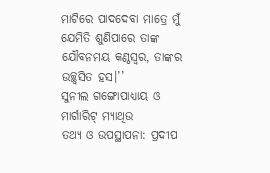ମାଟିରେ ପାଦଦେବା ମାତ୍ରେ ମୁଁ ଯେମିତି ଶୁଣିପାରେ ତାଙ୍କ ଯୌବନମୟ କଣ୍ଠସ୍ୱର, ତାଙ୍କର ଉଚ୍ଛ୍ବସିତ ହସ।’’
ସୁନୀଲ ଗଙ୍ଗୋପାଧ୍ୟାୟ ଓ ମାର୍ଗାରିଟ୍ ମ୍ୟାଥିଉ
ତଥ୍ୟ ଓ ଉପସ୍ଥାପନା: ପ୍ରଦୀପ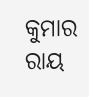କୁମାର ରାୟ